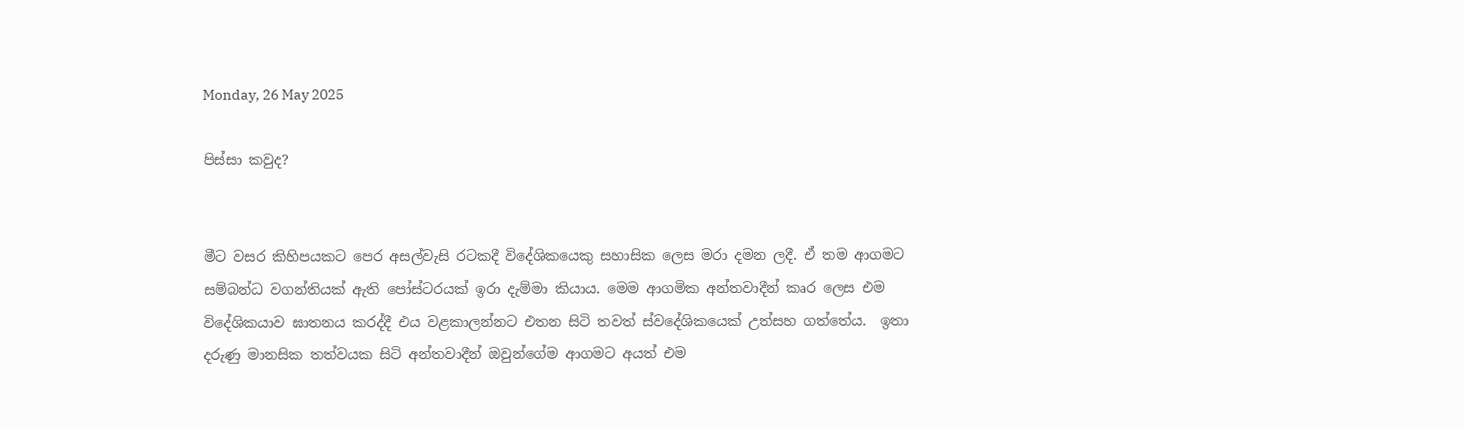Monday, 26 May 2025

පිස්සා කවුද?


මීට වසර කිහිපයකට පෙර අසල්වැසි රටකදී විදේශිකයෙකු සහාසික ලෙස මරා දමන ලදී. ඒ තම ආගමට සම්බන්ධ වගන්තියක් ඇති පෝස්ටරයක් ඉරා දැම්මා කියාය. මෙම ආගමික අන්තවාදීන් කෘර ලෙස එම විදේශිකයාව ඝාතනය කරද්දී එය වළකාලන්නට එතන සිටි තවත් ස්වදේශිකයෙක් උත්සහ ගත්තේය.  ඉතා දරුණු මානසික තත්වයක සිටි අන්තවාදීන් ඔවුන්ගේම ආගමට අයත් එම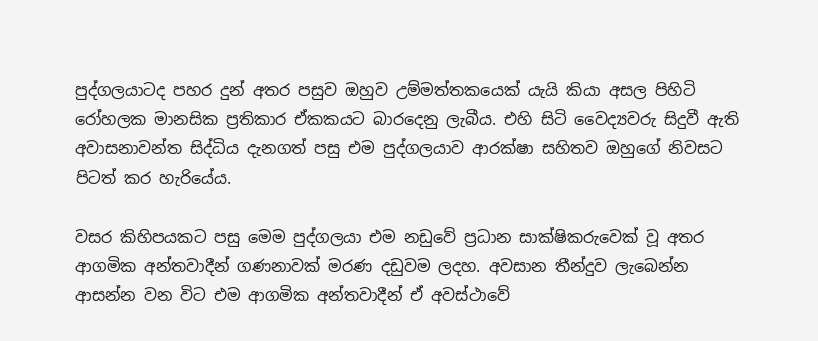පුද්ගලයාටද පහර දුන් අතර පසුව ඔහුව උම්මත්තකයෙක් යැයි කියා අසල පිහිටි රෝහලක මානසික ප්‍රතිකාර ඒකකයට බාරදෙනු ලැබීය. එහි සිටි වෛද්‍යවරු සිදුවී ඇති අවාසනාවන්ත සිද්ධිය දැනගත් පසු එම පුද්ගලයාව ආරක්ෂා සහිතව ඔහුගේ නිවසට පිටත් කර හැරියේය.

වසර කිහිපයකට පසු මෙම පුද්ගලයා එම නඩුවේ ප්‍රධාන සාක්ෂිකරුවෙක් වූ අතර ආගමික අන්තවාදීන් ගණනාවක් මරණ දඩුවම ලදහ. අවසාන තීන්දුව ලැබෙන්න ආසන්න වන විට එම ආගමික අන්තවාදීන් ඒ අවස්ථාවේ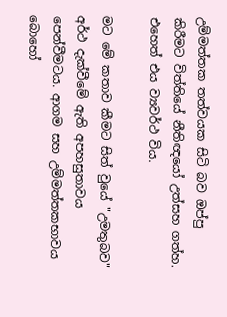උම්මත්තක තත්වයක සිටි බව ඔප්පු කිරීමට විත්තියේ නීතිඥයෝ උත්සහ ගත්හ. එහෙත් එය ව්‍යවර්ථ විය.

මට මේ කතාව කීමට සිත් වුයේ "උමතුබව" අර්ථ දැක්වීමේ ඇති අපහසුතාවය පෙන්වීමටය. ආගම සහ උම්මත්තකභාවය බොහෝ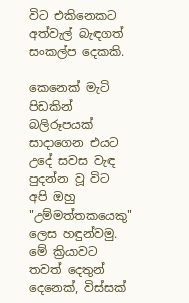විට එකිනෙකට අත්වැල් බැඳගත් සංකල්ප දෙකකි.

කෙනෙක් මැටි පිඩකින් බලිරූපයක් සාදාගෙන එයට උදේ සවස වැඳ පුදන්න වූ විට අපි ඔහු "උම්මත්තකයෙකු" ලෙස හඳුන්වමු.  මේ ක්‍රියාවට තවත් දෙතුන් දෙනෙක්, විස්සක්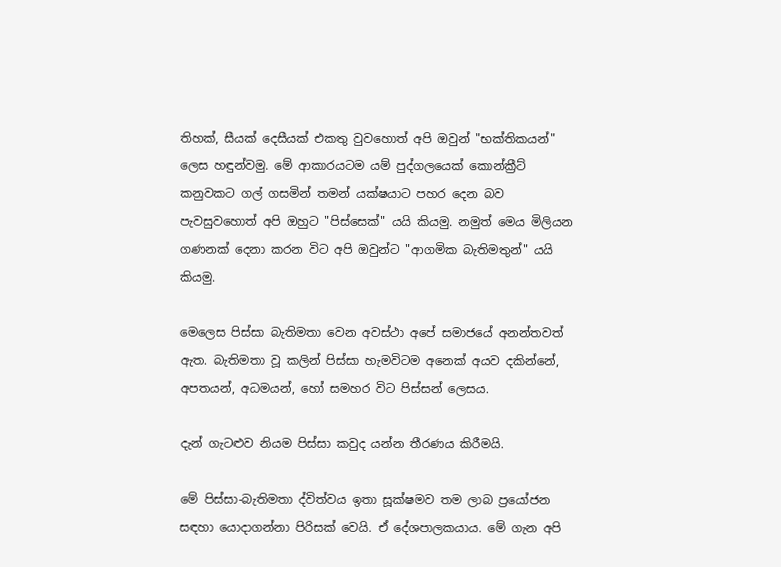තිහක්, සීයක් දෙසීයක් එකතු වුවහොත් අපි ඔවුන් "භක්තිකයන්" ලෙස හඳුන්වමු. මේ ආකාරයටම යම් පුද්ගලයෙක් කොන්ක්‍රීට් කනුවකට ගල් ගසමින් තමන් යක්ෂයාට පහර දෙන බව පැවසුවහොත් අපි ඔහුට "පිස්සෙක්" යයි කියමු. නමුත් මෙය මිලියන ගණනක් දෙනා කරන විට අපි ඔවුන්ට "ආගමික බැතිමතුන්" යයි කියමු.

මෙලෙස පිස්සා බැතිමතා වෙන අවස්ථා අපේ සමාජයේ අනන්තවත් ඇත. බැතිමතා වූ කලින් පිස්සා හැමවිටම අනෙක් අයව දකින්නේ, අපතයන්, අධමයන්, හෝ සමහර විට පිස්සන් ලෙසය.

දැන් ගැටළුව නියම පිස්සා කවුද යන්න තීරණය කිරීමයි.

මේ පිස්සා-බැතිමතා ද්විත්වය ඉතා සූක්ෂමව තම ලාබ ප්‍රයෝජන සඳහා යොදාගන්නා පිරිසක් වෙයි. ඒ දේශපාලකයාය. මේ ගැන අපි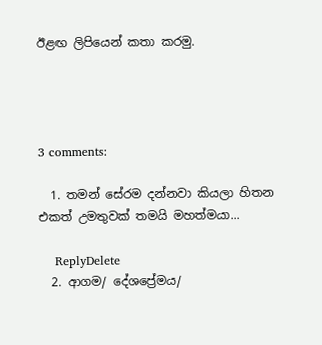ඊළඟ ලිපියෙන් කතා කරමු.




3 comments:

  1. තමන් සේරම දන්නවා කියලා හිතන එකත් උමතුවක් තමයි මහත්මයා...

    ReplyDelete
  2. ආගම/ දේශප්‍රේමය/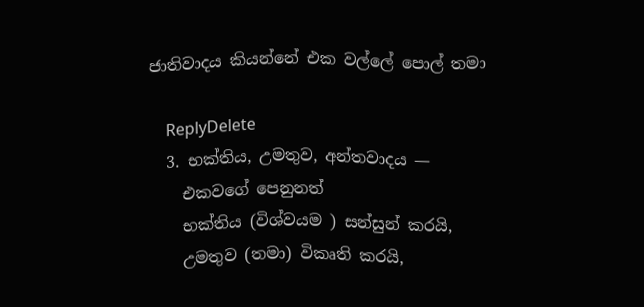ජාතිවාදය කියන්නේ එක වල්ලේ පොල් තමා

    ReplyDelete
  3. භක්තිය, උමතුව, අන්තවාදය —
    එකවගේ පෙනුනත්
    භක්තිය (විශ්වයම ) සන්සුන් කරයි,
    උමතුව (තමා) විකෘති කරයි,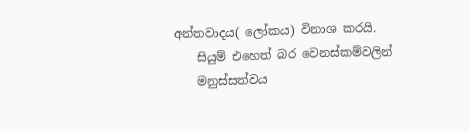අන්තවාදය( ලෝකය) විනාශ කරයි.
    සියුම් එහෙත් බර වෙනස්කම්වලින්
    මනුස්සත්වය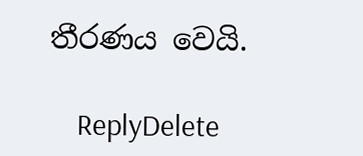තීරණය වෙයි.

    ReplyDelete